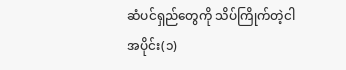ဆံပင်ရှည်တွေကို သိပ်ကြိုက်တဲ့ငါ
အပိုင်း(၁)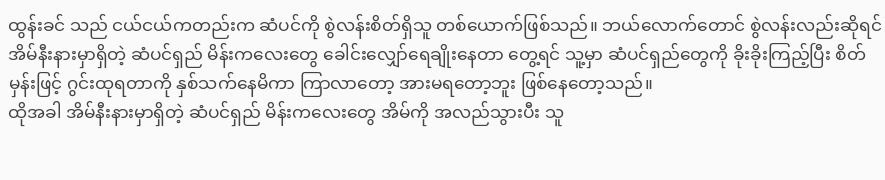ထွန်းခင် သည် ငယ်ငယ်ကတည်းက ဆံပင်ကို စွဲလန်းစိတ်ရှိသူ တစ်ယောက်ဖြစ်သည်။ ဘယ်လောက်တောင် စွဲလန်းလည်းဆိုရင် အိမ်နီးနားမှာရှိတဲ့ ဆံပင်ရှည် မိန်းကလေးတွေ ခေါင်းလျှော်ရေချိုးနေတာ တွေ့ရင် သူ့မှာ ဆံပင်ရှည်တွေကို ခိုးခိုးကြည့်ပြီး စိတ်မှန်းဖြင့် ဂွင်းထုရတာကို နှစ်သက်နေမိကာ ကြာလာတော့ အားမရတော့ဘူး ဖြစ်နေတော့သည်။
ထိုအခါ အိမ်နီးနားမှာရှိတဲ့ ဆံပင်ရှည် မိန်းကလေးတွေ အိမ်ကို အလည်သွားပီး သူ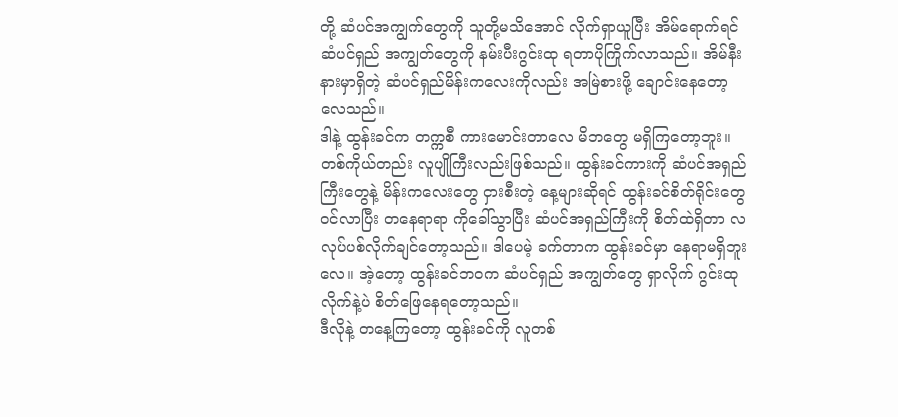တို့ ဆံပင်အကျွက်တွေကို သူတို့မသိအောင် လိုက်ရှာယူပြီး အိမ်ရောက်ရင် ဆံပင်ရှည် အကျွတ်တွေကို နမ်းပီးဂွင်းထု ရတာပိုကြိုက်လာသည်။ အိမ်နီးနားမှာရှိတဲ့ ဆံပင်ရှည်မိန်းကလေးကိုလည်း အမြဲစားဖို့ ချောင်းနေတော့လေသည်။
ဒါနဲ့ ထွန်းခင်က တက္ကစီ ကားမောင်းတာလေ မိဘတွေ မရှိကြတော့ဘူး။ တစ်ကိုယ်တည်း လူပျိုကြီးလည်းဖြစ်သည်။ ထွန်းခင်ကားကို ဆံပင်အရှည်ကြီးတွေနဲ့ မိန်းကလေးတွေ ငှားစီးတဲ့ နေ့များဆိုရင် ထွန်းခင်စိတ်ရိုင်းတွေ ဝင်လာပြီး တနေရာရာ ကိုခေါ်သွာပြီး ဆံပင်အရှည်ကြီးကို စိတ်ထဲရှိတာ လလုပ်ပစ်လိုက်ချင်တော့သည်။ ဒါပေမဲ့ ခက်တာက ထွန်းခင်မှာ နေရာမရှိဘူးလေ။ အဲ့တော့ ထွန်းခင်ဘဝက ဆံပင်ရှည် အကျွတ်တွေ ရှာလိုက် ဂွင်းထုလိုက်နဲ့ပဲ စိတ်ဖြေနေရတော့သည်။
ဒီလိုနဲ့ တနေ့ကြတော့ ထွန်းခင်ကို လူတစ်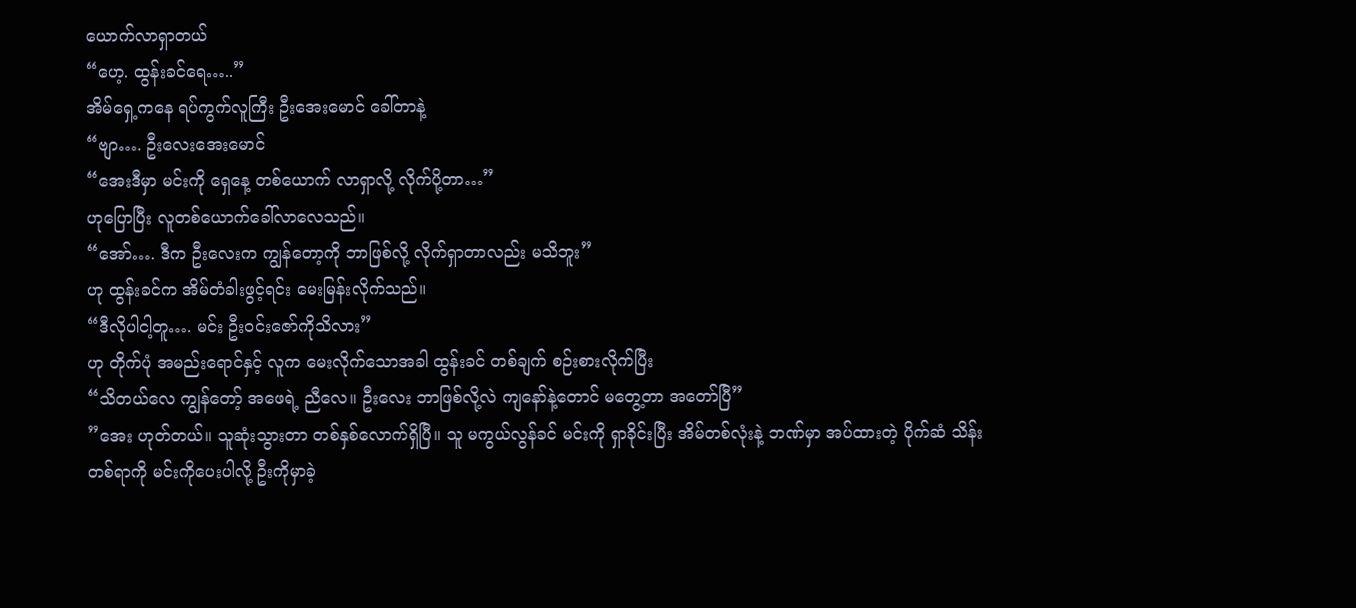ယောက်လာရှာတယ်
“ဟေ့. ထွန်းခင်ရေ…..”
အိမ်ရှေ့ကနေ ရပ်ကွက်လူကြီး ဦးအေးမောင် ခေါ်တာနဲ့
“ဗျာ…. ဦးလေးအေးမောင်
“အေးဒီမှာ မင်းကို ရှေနေ့ တစ်ယောက် လာရှာလို့ လိုက်ပို့တာ…”
ဟုပြောပြီး လူတစ်ယောက်ခေါ်လာလေသည်။
“အော်…. ဒီက ဦးလေးက ကျွန်တော့ကို ဘာဖြစ်လို့ လိုက်ရှာတာလည်း မသိဘူး”
ဟု ထွန်းခင်က အိမ်တံခါးဖွင့်ရင်း မေးမြန်းလိုက်သည်။
“ဒီလိုပါငါ့တူ…. မင်း ဦးဝင်းဇော်ကိုသိလား”
ဟု တိုက်ပုံ အမည်းရောင်နှင့် လူက မေးလိုက်သောအခါ ထွန်းခင် တစ်ချက် စဉ်းစားလိုက်ပြီး
“သိတယ်လေ ကျွန်တော့် အဖေရဲ့ ညီလေ။ ဦးလေး ဘာဖြစ်လို့လဲ ကျနော်နဲ့တောင် မတွေ့တာ အတော်ပြီ”
”အေး ဟုတ်တယ်။ သူဆုံးသွားတာ တစ်နှစ်လောက်ရှိပြီ။ သူ မကွယ်လွန်ခင် မင်းကို ရှာခိုင်းပြီး အိမ်တစ်လုံးနဲ့ ဘဏ်မှာ အပ်ထားတဲ့ ပိုက်ဆံ သိန်းတစ်ရာကို မင်းကိုပေးပါလို့ ဦးကိုမှာခဲ့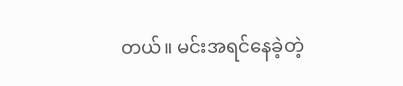တယ်။ မင်းအရင်နေခဲ့တဲ့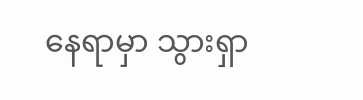နေရာမှာ သွားရှာ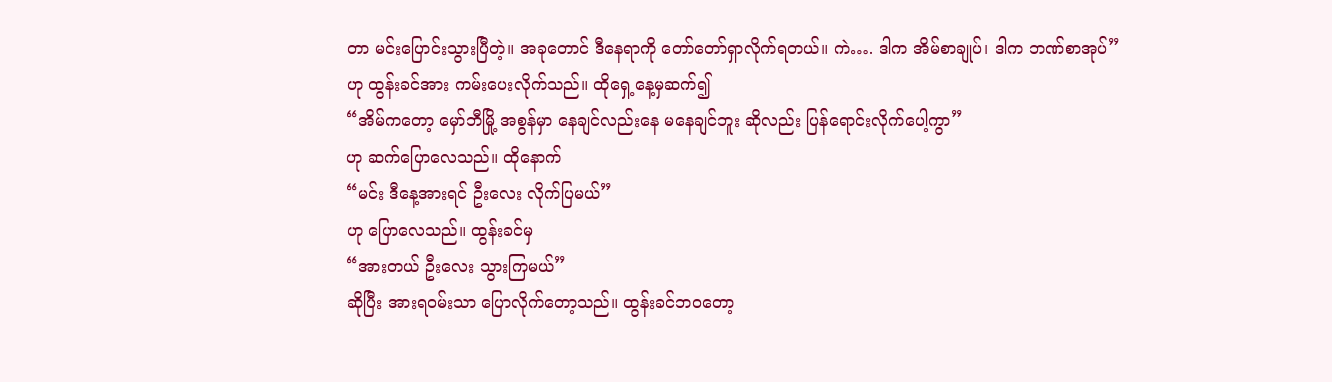တာ မင်းပြောင်းသွားပြီတဲ့။ အခုတောင် ဒီနေရာကို တော်တော်ရှာလိုက်ရတယ်။ ကဲ…. ဒါက အိမ်စာချုပ်၊ ဒါက ဘဏ်စာအုပ်”
ဟု ထွန်းခင်အား ကမ်းပေးလိုက်သည်။ ထိုရှေ့နေ့မှဆက်၍
“အိမ်ကတော့ မှော်ဘီမြို့ အစွန်မှာ နေချင်လည်းနေ မနေချင်ဘူး ဆိုလည်း ပြန်ရောင်းလိုက်ပေါ့ကွာ”
ဟု ဆက်ပြောလေသည်။ ထိုနောက်
“မင်း ဒီနေ့အားရင် ဦးလေး လိုက်ပြမယ်”
ဟု ပြောလေသည်။ ထွန်းခင်မှ
“အားတယ် ဦးလေး သွားကြမယ်”
ဆိုပြီး အားရဝမ်းသာ ပြောလိုက်တော့သည်။ ထွန်းခင်ဘဝတော့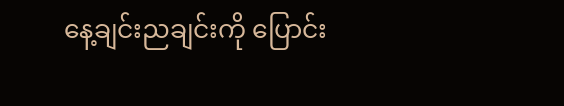နေ့ချင်းညချင်းကို ပြောင်း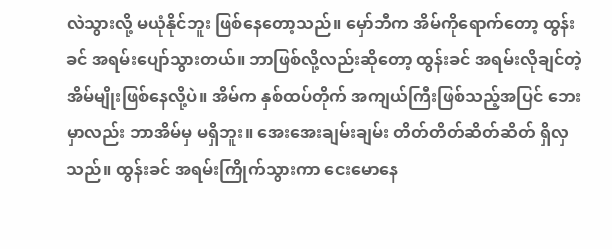လဲသွားလို့ မယုံနိုင်ဘူး ဖြစ်နေတော့သည်။ မှော်ဘီက အိမ်ကိုရောက်တော့ ထွန်းခင် အရမ်းပျော်သွားတယ်။ ဘာဖြစ်လို့လည်းဆိုတော့ ထွန်းခင် အရမ်းလိုချင်တဲ့ အိမ်မျိုးဖြစ်နေလို့ပဲ။ အိမ်က နှစ်ထပ်တိုက် အကျယ်ကြီးဖြစ်သည့်အပြင် ဘေးမှာလည်း ဘာအိမ်မှ မရှိဘူး။ အေးအေးချမ်းချမ်း တိတ်တိတ်ဆိတ်ဆိတ် ရှိလှသည်။ ထွန်းခင် အရမ်းကြိုက်သွားကာ ငေးမောနေ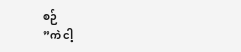စဉ်
”ကဲ ငါ့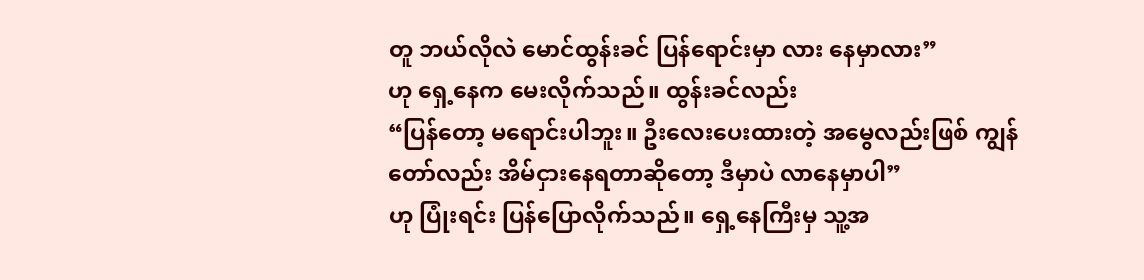တူ ဘယ်လိုလဲ မောင်ထွန်းခင် ပြန်ရောင်းမှာ လား နေမှာလား”
ဟု ရှေ့နေက မေးလိုက်သည်။ ထွန်းခင်လည်း
“ပြန်တော့ မရောင်းပါဘူး။ ဦးလေးပေးထားတဲ့ အမွေလည်းဖြစ် ကျွန်တော်လည်း အိမ်ငှားနေရတာဆိုတော့ ဒီမှာပဲ လာနေမှာပါ”
ဟု ပြုံးရင်း ပြန်ပြောလိုက်သည်။ ရှေ့နေကြီးမှ သူ့အ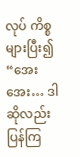လုပ် ကိစ္စများပြီး၍
“အေးအေး… ဒါဆိုလည်း ပြန်ကြ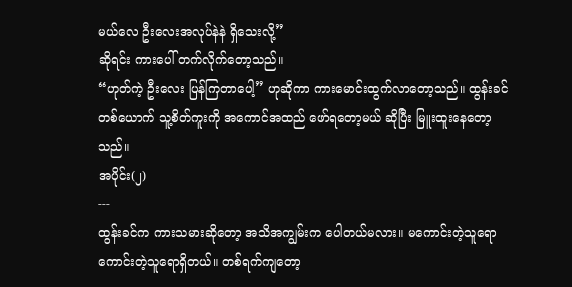မယ်လေ ဦးလေးအလုပ်နဲနဲ ရှိသေးလို့”
ဆိုရင်း ကားပေါ် တက်လိုက်တော့သည်။
“ဟုတ်ကဲ့ ဦးလေး ပြန်ကြတာပေါ့” ဟုဆိုကာ ကားမောင်းထွက်လာတော့သည်။ ထွန်းခင် တစ်ယောက် သူ့စိတ်ကူးကို အကောင်အထည် ဖော်ရတော့မယ် ဆိုပြီး မြူးထူးနေတော့သည်။
အပိုင်း(၂)
---
ထွန်းခင်က ကားသမားဆိုတော့ အသိအကျွမ်းက ပေါတယ်မလား။ မကောင်းတဲ့သူရော ကောင်းတဲ့သူရောရှိတယ်။ တစ်ရက်ကျတော့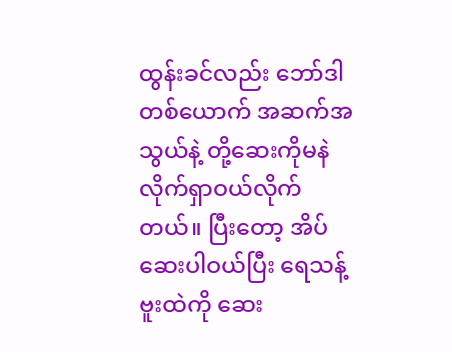ထွန်းခင်လည်း ဘော်ဒါတစ်ယောက် အဆက်အသွယ်နဲ့ တို့ဆေးကိုမနဲ လိုက်ရှာဝယ်လိုက်တယ်။ ပြီးတော့ အိပ်ဆေးပါဝယ်ပြီး ရေသန့်ဗူးထဲကို ဆေး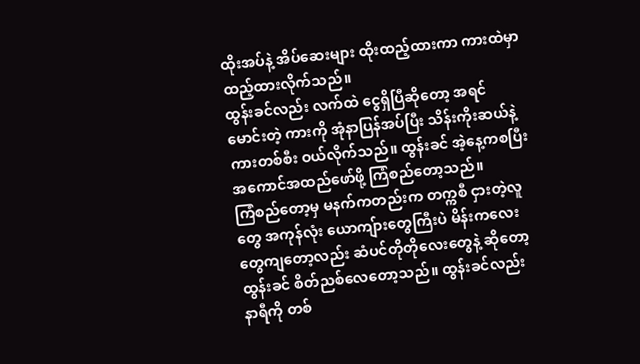ထိုးအပ်နဲ့ အိပ်ဆေးများ ထိုးထည့်ထားကာ ကားထဲမှာ ထည့်ထားလိုက်သည်။
ထွန်းခင်လည်း လက်ထဲ ငွေရှိပြီဆိုတော့ အရင်မောင်းတဲ့ ကားကို အုံနာပြန်အပ်ပြီး သိန်းကိုးဆယ်နဲ့ ကားတစ်စီး ဝယ်လိုက်သည်။ ထွန်းခင် အဲ့နေ့ကစပြီး အကောင်အထည်ဖော်ဖို့ ကြံစည်တော့သည်။
ကြံစည်တော့မှ မနက်ကတည်းက တက္ကစီ ငှားတဲ့လူတွေ အကုန်လုံး ယောကျ်ားတွေကြီးပဲ မိန်းကလေးတွေကျတော့လည်း ဆံပင်တိုတိုလေးတွေနဲ့ ဆိုတော့ ထွန်းခင် စိတ်ညစ်လေတော့သည်။ ထွန်းခင်လည်း နာရီကို တစ်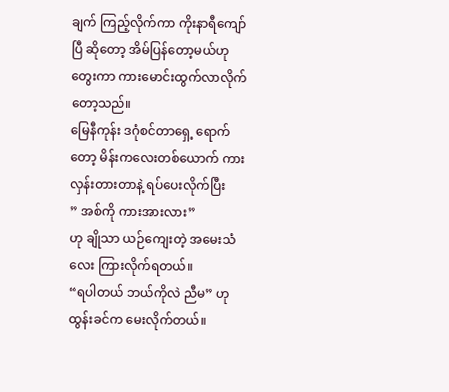ချက် ကြည့်လိုက်ကာ ကိုးနာရီကျော်ပြီ ဆိုတော့ အိမ်ပြန်တော့မယ်ဟု တွေးကာ ကားမောင်းထွက်လာလိုက်တော့သည်။
မြေနီကုန်း ဒဂုံစင်တာရှေ့ ရောက်တော့ မိန်းကလေးတစ်ယောက် ကားလှန်းတားတာနဲ့ ရပ်ပေးလိုက်ပြီး
” အစ်ကို ကားအားလား”
ဟု ချိုသာ ယဉ်ကျေးတဲ့ အမေးသံလေး ကြားလိုက်ရတယ်။
“ရပါတယ် ဘယ်ကိုလဲ ညီမ” ဟု ထွန်းခင်က မေးလိုက်တယ်။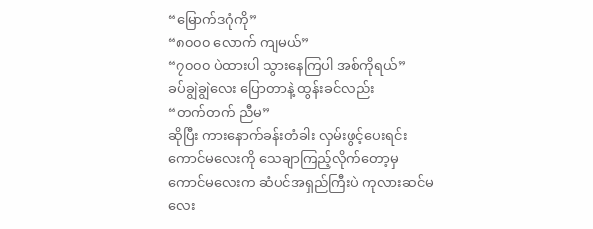“မြောက်ဒဂုံကို”
“၈၀၀၀ လောက် ကျမယ်”
“၇၀၀၀ ပဲထားပါ သွားနေကြပါ အစ်ကိုရယ်”
ခပ်ချွဲချွဲလေး ပြောတာနဲ့ ထွန်းခင်လည်း
“တက်တက် ညီမ”
ဆိုပြီး ကားနောက်ခန်းတံခါး လှမ်းဖွင့်ပေးရင်း ကောင်မလေးကို သေချာကြည့်လိုက်တော့မှ ကောင်မလေးက ဆံပင်အရှည်ကြီးပဲ ကုလားဆင်မလေး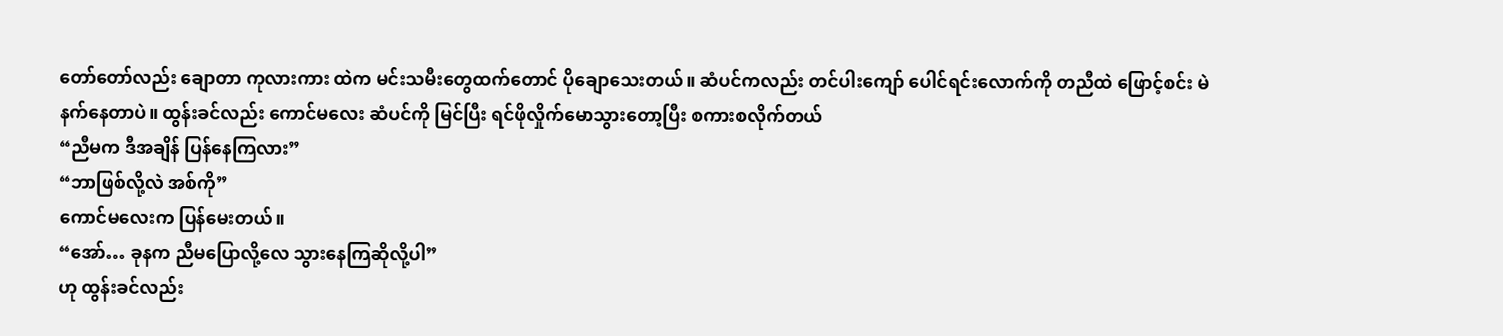တော်တော်လည်း ချောတာ ကုလားကား ထဲက မင်းသမီးတွေထက်တောင် ပိုချောသေးတယ်။ ဆံပင်ကလည်း တင်ပါးကျော် ပေါင်ရင်းလောက်ကို တညီထဲ ဖြောင့်စင်း မဲနက်နေတာပဲ။ ထွန်းခင်လည်း ကောင်မလေး ဆံပင်ကို မြင်ပြီး ရင်ဖိုလှိုက်မောသွားတော့ပြီး စကားစလိုက်တယ်
“ညီမက ဒီအချိန် ပြန်နေကြလား”
“ဘာဖြစ်လို့လဲ အစ်ကို”
ကောင်မလေးက ပြန်မေးတယ်။
“အော်… ခုနက ညီမပြောလို့လေ သွားနေကြဆိုလို့ပါ”
ဟု ထွန်းခင်လည်း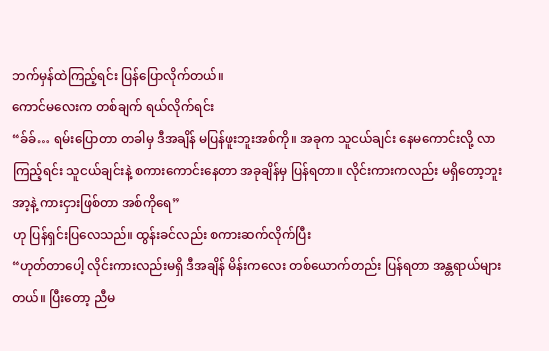ဘက်မှန်ထဲကြည့်ရင်း ပြန်ပြောလိုက်တယ်။
ကောင်မလေးက တစ်ချက် ရယ်လိုက်ရင်း
“ခ်ခ်… ရမ်းပြောတာ တခါမှ ဒီအချိန် မပြန်ဖူးဘူးအစ်ကို။ အခုက သူငယ်ချင်း နေမကောင်းလို့ လာကြည့်ရင်း သူငယ်ချင်းနဲ့ စကားကောင်းနေတာ အခုချိန်မှ ပြန်ရတာ။ လိုင်းကားကလည်း မရှိတော့ဘူး အာ့နဲ့ ကားငှားဖြစ်တာ အစ်ကိုရေ”
ဟု ပြန်ရှင်းပြလေသည်။ ထွန်းခင်လည်း စကားဆက်လိုက်ပြီး
“ဟုတ်တာပေါ့ လိုင်းကားလည်းမရှိ ဒီအချိန် မိန်းကလေး တစ်ယောက်တည်း ပြန်ရတာ အန္တရာယ်များတယ်။ ပြီးတော့ ညီမ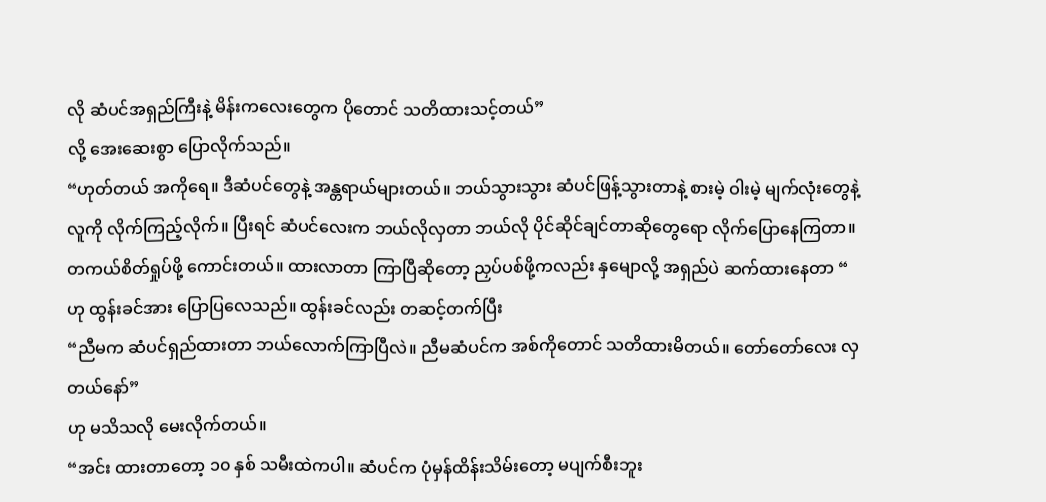လို ဆံပင်အရှည်ကြီးနဲ့ မိန်းကလေးတွေက ပိုတောင် သတိထားသင့်တယ်”
လို့ အေးဆေးစွာ ပြောလိုက်သည်။
“ဟုတ်တယ် အကိုရေ။ ဒီဆံပင်တွေနဲ့ အန္တရာယ်များတယ်။ ဘယ်သွားသွား ဆံပင်ဖြန့်သွားတာနဲ့ စားမဲ့ ဝါးမဲ့ မျက်လုံးတွေနဲ့ လူကို လိုက်ကြည့်လိုက်။ ပြီးရင် ဆံပင်လေးက ဘယ်လိုလှတာ ဘယ်လို ပိုင်ဆိုင်ချင်တာဆိုတွေရော လိုက်ပြောနေကြတာ။ တကယ်စိတ်ရှုပ်ဖို့ ကောင်းတယ်။ ထားလာတာ ကြာပြီဆိုတော့ ညှပ်ပစ်ဖို့ကလည်း နှမျောလို့ အရှည်ပဲ ဆက်ထားနေတာ “
ဟု ထွန်းခင်အား ပြောပြလေသည်။ ထွန်းခင်လည်း တဆင့်တက်ပြီး
“ညီမက ဆံပင်ရှည်ထားတာ ဘယ်လောက်ကြာပြီလဲ။ ညီမဆံပင်က အစ်ကိုတောင် သတိထားမိတယ်။ တော်တော်လေး လှတယ်နော်”
ဟု မသိသလို မေးလိုက်တယ်။
“အင်း ထားတာတော့ ၁၀ နှစ် သမီးထဲကပါ။ ဆံပင်က ပုံမှန်ထိန်းသိမ်းတော့ မပျက်စီးဘူး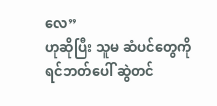လေ”
ဟုဆိုပြီး သူမ ဆံပင်တွေကို ရင်ဘတ်ပေါ် ဆွဲတင်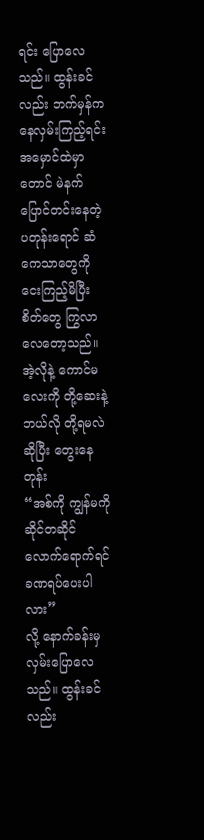ရင်း ပြောလေသည်။ ထွန်းခင်လည်း ဘက်မှန်ကနေလှမ်းကြည့်ရင်း အမှောင်ထဲမှာတောင် မဲနက်ပြောင်တင်းနေတဲ့ ပတုန်းရောင် ဆံကေသာတွေကို ငေးကြည့်မိပြီး စိတ်တွေ ကြွလာလေတော့သည်။ အဲ့လိုနဲ့ ကောင်မလေးကို တို့ဆေးနဲ့ ဘယ်လို တို့ရမလဲဆိုပြီး တွေးနေတုန်း
“အစ်ကို ကျွန်မကို ဆိုင်တဆိုင်လောက်ရောက်ရင် ခဏရပ်ပေးပါလား”
လို့ နောက်ခန်းမှ လှမ်းပြောလေသည်။ ထွန်းခင်လည်း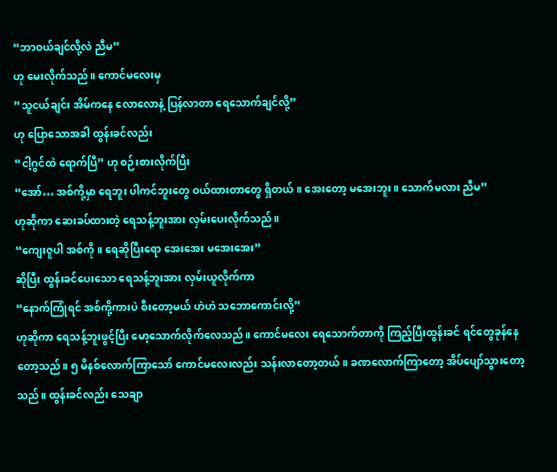“ဘာဝယ်ချင်လို့လဲ ညီမ”
ဟု မေးလိုက်သည်။ ကောင်မလေးမှ
”သူငယ်ချင်း အိမ်ကနေ လောလောနဲ့ ပြန်လာတာ ရေသောက်ချင်လို့”
ဟု ပြောသောအခါ ထွန်းခင်လည်း
“ငါ့ဂွင်ထဲ ရောက်ပြီ” ဟု စဉ်းစားလိုက်ပြီး
“အော်… အစ်ကို့မှာ ရေဘူး ပါကင်ဘူးတွေ ဝယ်ထားတာတွေ ရှိတယ်။ အေးတော့ မအေးဘူး။ သောက်မလား ညီမ”
ဟုဆိုကာ ဆေးခပ်ထားတဲ့ ရေသန့်ဘူးအား လှမ်းပေးလိုက်သည်။
“ကျေးဇူပါ အစ်ကို။ ရေဆိုပြီးရော အေးအေး မအေးအေး”
ဆိုပြီး ထွန်းခင်ပေးသော ရေသန့်ဘူးအား လှမ်းယူလိုက်ကာ
“နောက်ကြုံရင် အစ်ကို့ကားပဲ စီးတော့မယ် ဟဲဟဲ သဘောကောင်းလို့”
ဟုဆိုကာ ရေသန့်ဘူးဖွင့်ပြီး မော့သောက်လိုက်လေသည်။ ကောင်မလေး ရေသောက်တာကို ကြည့်ပြီးထွန်းခင် ရင်တွေခုန်နေတော့သည်။ ၅ မိနစ်လောက်ကြာသော် ကောင်မလေးလည်း သန်းလာတော့တယ်။ ခဏလောက်ကြာတော့ အိပ်ပျော်သွားတော့သည်။ ထွန်းခင်လည်း သေချာ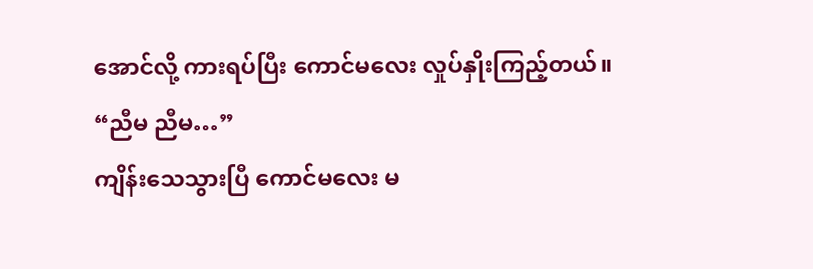အောင်လို့ ကားရပ်ပြီး ကောင်မလေး လှုပ်နှိုးကြည့်တယ်။
“ညီမ ညီမ…”
ကျိန်းသေသွားပြီ ကောင်မလေး မ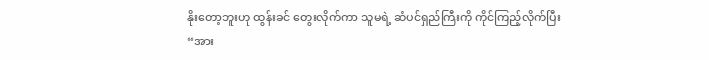နိုးတော့ဘူးဟု ထွန်းခင် တွေးလိုက်ကာ သူမရဲ့ ဆံပင်ရှည်ကြီးကို ကိုင်ကြည့်လိုက်ပြီး
“အား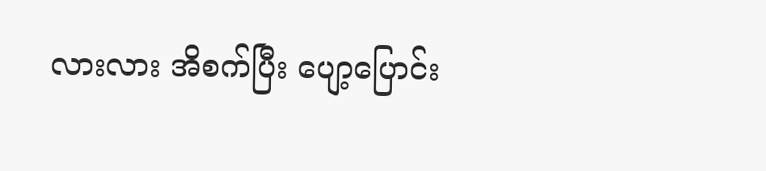လားလား အိစက်ပြီး ပျော့ပြောင်း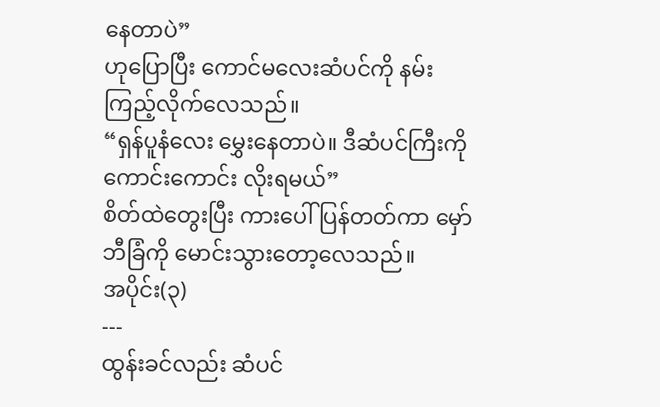နေတာပဲ”
ဟုပြောပြီး ကောင်မလေးဆံပင်ကို နမ်းကြည့်လိုက်လေသည်။
“ရှန်ပူနံလေး မွှေးနေတာပဲ။ ဒီဆံပင်ကြီးကို ကောင်းကောင်း လိုးရမယ်”
စိတ်ထဲတွေးပြီး ကားပေါ် ပြန်တတ်ကာ မှော်ဘီခြံကို မောင်းသွားတော့လေသည်။
အပိုင်း(၃)
---
ထွန်းခင်လည်း ဆံပင်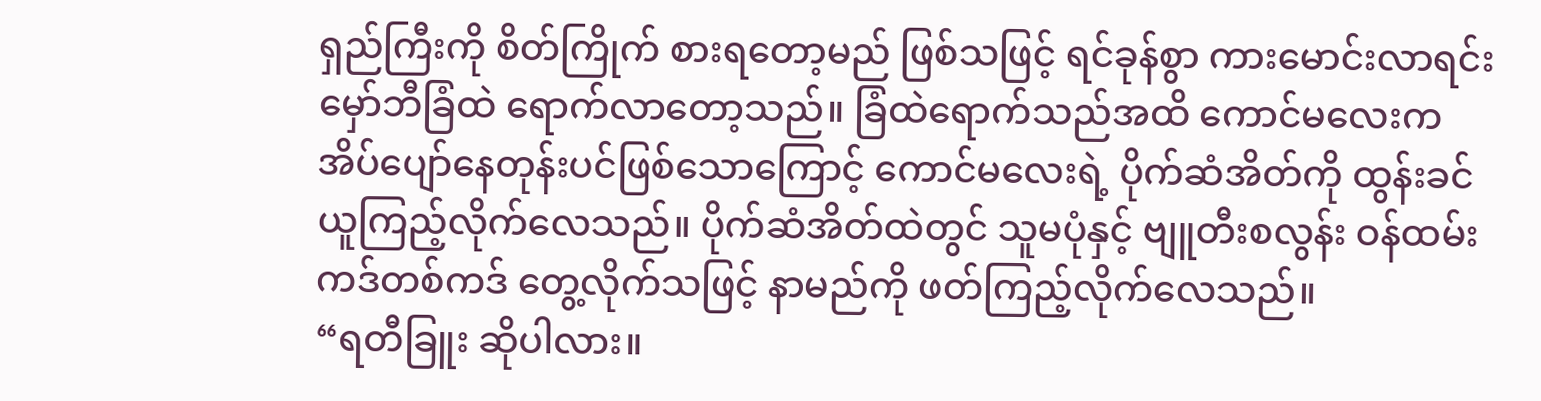ရှည်ကြီးကို စိတ်ကြိုက် စားရတော့မည် ဖြစ်သဖြင့် ရင်ခုန်စွာ ကားမောင်းလာရင်း မှော်ဘီခြံထဲ ရောက်လာတော့သည်။ ခြံထဲရောက်သည်အထိ ကောင်မလေးက အိပ်ပျော်နေတုန်းပင်ဖြစ်သောကြောင့် ကောင်မလေးရဲ့ ပိုက်ဆံအိတ်ကို ထွန်းခင် ယူကြည့်လိုက်လေသည်။ ပိုက်ဆံအိတ်ထဲတွင် သူမပုံနှင့် ဗျူတီးစလွန်း ဝန်ထမ်းကဒ်တစ်ကဒ် တွေ့လိုက်သဖြင့် နာမည်ကို ဖတ်ကြည့်လိုက်လေသည်။
“ရတီခြူး ဆိုပါလား။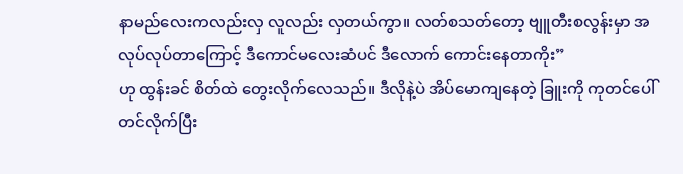နာမည်လေးကလည်းလှ လူလည်း လှတယ်ကွာ။ လတ်စသတ်တော့ ဗျူတီးစလွန်းမှာ အလုပ်လုပ်တာကြောင့် ဒီကောင်မလေးဆံပင် ဒီလောက် ကောင်းနေတာကိုး”
ဟု ထွန်းခင် စိတ်ထဲ တွေးလိုက်လေသည်။ ဒီလိုနဲ့ပဲ အိပ်မောကျနေတဲ့ ခြူးကို ကုတင်ပေါ် တင်လိုက်ပြီး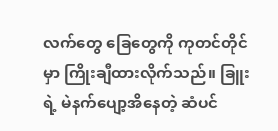လက်တွေ ခြေတွေကို ကုတင်တိုင်မှာ ကြိုးချီထားလိုက်သည်။ ခြူးရဲ့ မဲနက်ပျော့အိနေတဲ့ ဆံပင်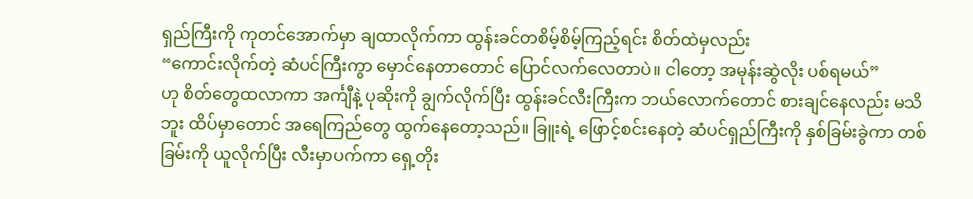ရှည်ကြီးကို ကုတင်အောက်မှာ ချထာလိုက်ကာ ထွန်းခင်တစိမ့်စိမ့်ကြည့်ရင်း စိတ်ထဲမှလည်း
“ကောင်းလိုက်တဲ့ ဆံပင်ကြီးကွာ မှောင်နေတာတောင် ပြောင်လက်လေတာပဲ။ ငါတော့ အမုန်းဆွဲလိုး ပစ်ရမယ်”
ဟု စိတ်တွေထလာကာ အင်္ကျီနဲ့ ပုဆိုးကို ချွက်လိုက်ပြီး ထွန်းခင်လီးကြီးက ဘယ်လောက်တောင် စားချင်နေလည်း မသိဘူး ထိပ်မှာတောင် အရေကြည်တွေ ထွက်နေတော့သည်။ ခြူးရဲ့ ဖြောင့်စင်းနေတဲ့ ဆံပင်ရှည်ကြီးကို နှစ်ခြမ်းခွဲကာ တစ်ခြမ်းကို ယူလိုက်ပြီး လီးမှာပက်ကာ ရှေ့တိုး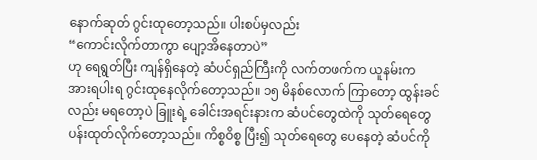နောက်ဆုတ် ဂွင်းထုတော့သည်။ ပါးစပ်မှလည်း
“ကောင်းလိုက်တာကွာ ပျော့အိနေတာပဲ”
ဟု ရေရွတ်ပြီး ကျန်ရှိနေတဲ့ ဆံပင်ရှည်ကြီးကို လက်တဖက်က ယူနမ်းက အားရပါးရ ဂွင်းထုနေလိုက်တော့သည်။ ၁၅ မိနစ်လောက် ကြာတော့ ထွန်းခင်လည်း မရတော့ပဲ ခြူးရဲ့ ခေါင်းအရင်းနားက ဆံပင်တွေထဲကို သုတ်ရေတွေ ပန်းထုတ်လိုက်တော့သည်။ ကိစ္စဝိစ္စ ပြီး၍ သုတ်ရေတွေ ပေနေတဲ့ ဆံပင်ကို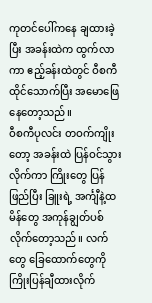ကုတင်ပေါ်ကနေ ချထားခဲ့ပြီး အခန်းထဲက ထွက်လာကာ ဧည့်ခန်းထဲတွင် ဝီစကီထိုင်သောက်ပြီး အမောဖြေနေတော့သည်။
ဝီစကီပုလင်း တဝက်ကျိုးတော့ အခန်းထဲ ပြန်ဝင်သွားလိုက်ကာ ကြိုးတွေ ပြန်ဖြည်ပြီး ခြူးရဲ့ အင်္ကျီနဲ့ထမိန်တွေ အကုန်ချွတ်ပစ်လိုက်တော့သည်။ လက်တွေ ခြေထောက်တွေကို ကြိုးပြန်ချီထားလိုက်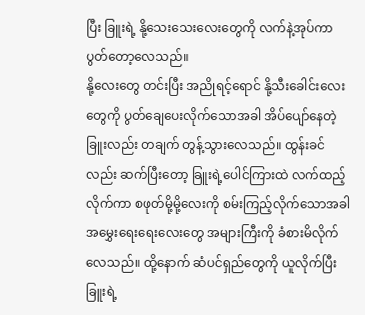ပြီး ခြူးရဲ့ နို့သေးသေးလေးတွေကို လက်နဲ့အုပ်ကာ ပွတ်တော့လေသည်။
နို့လေးတွေ တင်းပြီး အညိုရင့်ရောင် နို့သီးခေါင်းလေးတွေကို ပွတ်ချေပေးလိုက်သောအခါ အိပ်ပျော်နေတဲ့ ခြူးလည်း တချက် တွန့်သွားလေသည်။ ထွန်းခင်လည်း ဆက်ပြီးတော့ ခြူးရဲ့ပေါင်ကြားထဲ လက်ထည့်လိုက်ကာ စဖုတ်မို့မို့လေးကို စမ်းကြည့်လိုက်သောအခါ အမွှေးရေးရေးလေးတွေ အများကြီးကို ခံစားမိလိုက်လေသည်။ ထို့နောက် ဆံပင်ရှည်တွေကို ယူလိုက်ပြီး ခြူးရဲ့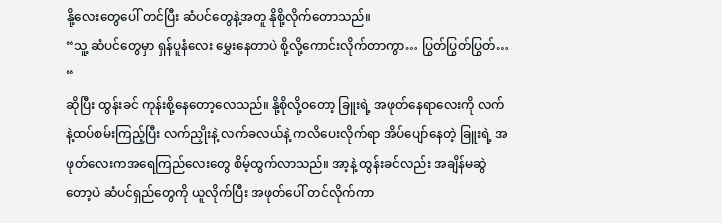နို့လေးတွေပေါ် တင်ပြီး ဆံပင်တွေနဲ့အတူ နိုစို့လိုက်တောသည်။
“သူ့ ဆံပင်တွေမှာ ရှန်ပူနံလေး မွှေးနေတာပဲ စို့လို့ကောင်းလိုက်တာကွာ… ပြွတ်ပြွတ်ပြွတ်… “
ဆိုပြီး ထွန်းခင် ကုန်းစို့နေတော့လေသည်။ နို့စိုလို့ဝတော့ ခြူးရဲ့ အဖုတ်နေရာလေးကို လက်နဲ့ထပ်စမ်းကြည့်ပြီး လက်ညှိုးနဲ့ လက်ခလယ်နဲ့ ကလိပေးလိုက်ရာ အိပ်ပျော်နေတဲ့ ခြူးရဲ့ အဖုတ်လေးကအရေကြည်လေးတွေ စိမ့်ထွက်လာသည်။ အာ့နဲ့ ထွန်းခင်လည်း အချိန်မဆွဲတော့ပဲ ဆံပင်ရှည်တွေကို ယူလိုက်ပြီး အဖုတ်ပေါ် တင်လိုက်ကာ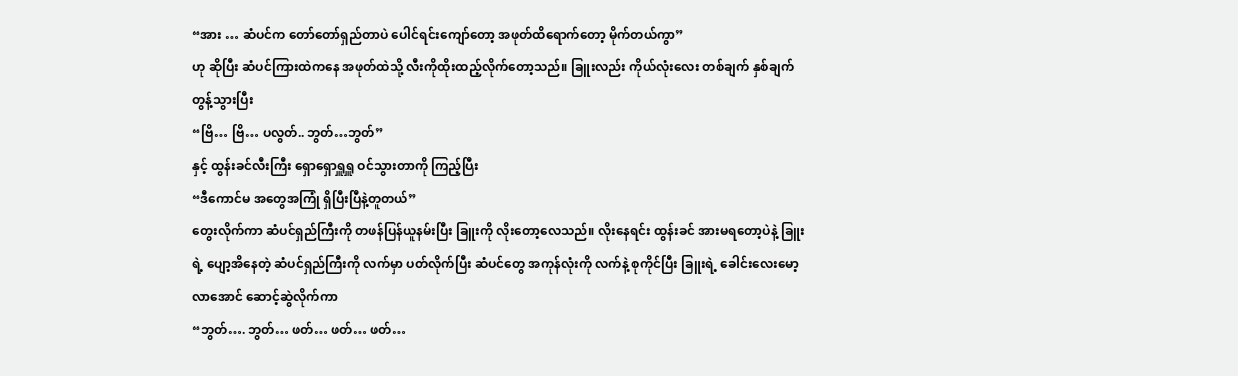“အား … ဆံပင်က တော်တော်ရှည်တာပဲ ပေါင်ရင်းကျော်တော့ အဖုတ်ထိရောက်တော့ မိုက်တယ်ကွာ”
ဟု ဆိုပြီး ဆံပင်ကြားထဲကနေ အဖုတ်ထဲသို့ လီးကိုထိုးထည့်လိုက်တော့သည်။ ခြူးလည်း ကိုယ်လုံးလေး တစ်ချက် နှစ်ချက် တွန့်သွားပြီး
“ဗြိ… ဗြိ… ပလွတ်.. ဘွတ်…ဘွတ်”
နှင့် ထွန်းခင်လီးကြီး ရှောရှောရှူရှူ ဝင်သွားတာကို ကြည့်ပြီး
“ဒီကောင်မ အတွေအကြုံ ရှိပြီးပြီနဲ့တူတယ်”
တွေးလိုက်ကာ ဆံပင်ရှည်ကြီးကို တဖန်ပြန်ယူနမ်းပြီး ခြူးကို လိုးတော့လေသည်။ လိုးနေရင်း ထွန်းခင် အားမရတော့ပဲနဲ့ ခြူးရဲ့ ပျော့အိနေတဲ့ ဆံပင်ရှည်ကြီးကို လက်မှာ ပတ်လိုက်ပြီး ဆံပင်တွေ အကုန်လုံးကို လက်နဲ့ စုကိုင်ပြီး ခြူးရဲ့ ခေါင်းလေးမော့လာအောင် ဆောင့်ဆွဲလိုက်ကာ
“ဘွတ်…. ဘွတ်… ဖတ်… ဖတ်… ဖတ်…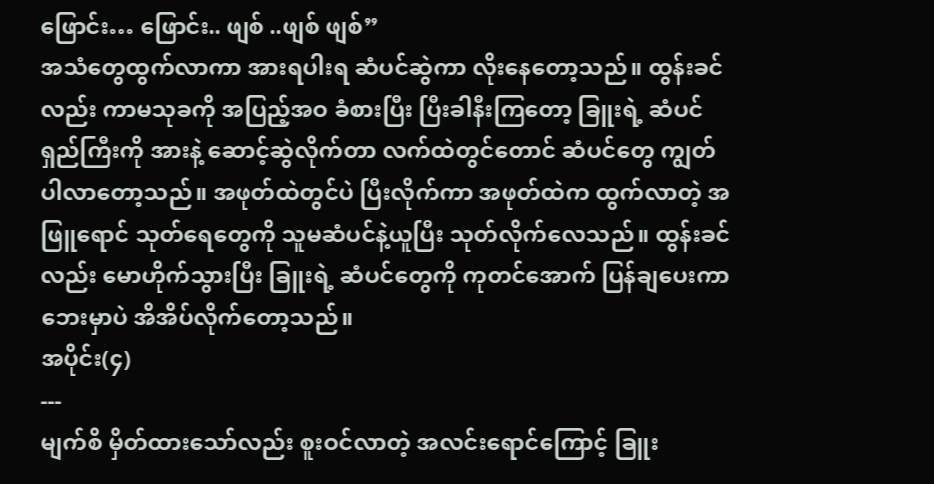ဖြောင်း… ဖြောင်း.. ဖျစ် ..ဖျစ် ဖျစ်”
အသံတွေထွက်လာကာ အားရပါးရ ဆံပင်ဆွဲကာ လိုးနေတော့သည်။ ထွန်းခင်လည်း ကာမသုခကို အပြည့်အဝ ခံစားပြီး ပြီးခါနီးကြတော့ ခြူးရဲ့ ဆံပင်ရှည်ကြီးကို အားနဲ့ ဆောင့်ဆွဲလိုက်တာ လက်ထဲတွင်တောင် ဆံပင်တွေ ကျွတ်ပါလာတော့သည်။ အဖုတ်ထဲတွင်ပဲ ပြီးလိုက်ကာ အဖုတ်ထဲက ထွက်လာတဲ့ အဖြူရောင် သုတ်ရေတွေကို သူမဆံပင်နဲ့ယူပြီး သုတ်လိုက်လေသည်။ ထွန်းခင်လည်း မောဟိုက်သွားပြီး ခြူးရဲ့ ဆံပင်တွေကို ကုတင်အောက် ပြန်ချပေးကာ ဘေးမှာပဲ အိအိပ်လိုက်တော့သည်။
အပိုင်း(၄)
---
မျက်စိ မှိတ်ထားသော်လည်း စူးဝင်လာတဲ့ အလင်းရောင်ကြောင့် ခြူး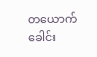တယောက် ခေါင်း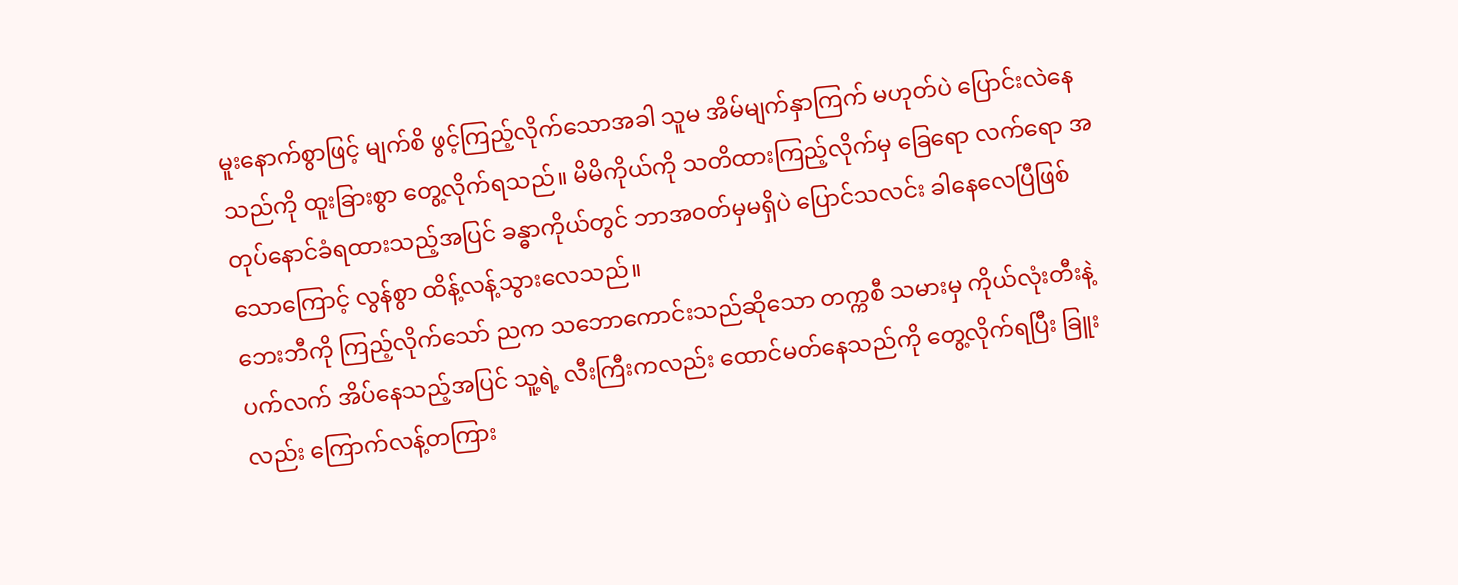မူးနောက်စွာဖြင့် မျက်စိ ဖွင့်ကြည့်လိုက်သောအခါ သူမ အိမ်မျက်နှာကြက် မဟုတ်ပဲ ပြောင်းလဲနေသည်ကို ထူးခြားစွာ တွေ့လိုက်ရသည်။ မိမိကိုယ်ကို သတိထားကြည့်လိုက်မှ ခြေရော လက်ရော အတုပ်နောင်ခံရထားသည့်အပြင် ခန္ဓာကိုယ်တွင် ဘာအဝတ်မှမရှိပဲ ပြောင်သလင်း ခါနေလေပြီဖြစ်သောကြောင့် လွန်စွာ ထိန့်လန့်သွားလေသည်။
ဘေးဘီကို ကြည့်လိုက်သော် ညက သဘောကောင်းသည်ဆိုသော တက္ကစီ သမားမှ ကိုယ်လုံးတီးနဲ့ ပက်လက် အိပ်နေသည့်အပြင် သူ့ရဲ့ လီးကြီးကလည်း ထောင်မတ်နေသည်ကို တွေ့လိုက်ရပြီး ခြူးလည်း ကြောက်လန့်တကြား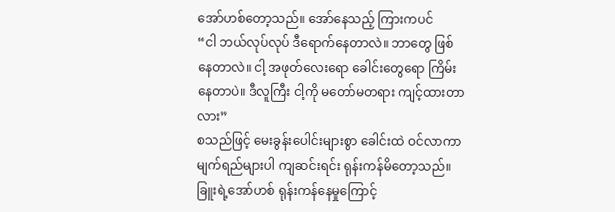အော်ဟစ်တော့သည်။ အော်နေသည့် ကြားကပင်
“ငါ ဘယ်လုပ်လုပ် ဒီရောက်နေတာလဲ။ ဘာတွေ ဖြစ်နေတာလဲ။ ငါ့ အဖုတ်လေးရော ခေါင်းတွေရော ကြိမ်းနေတာပဲ။ ဒီလူကြီး ငါ့ကို မတော်မတရား ကျင့်ထားတာလား”
စသည်ဖြင့် မေးခွန်းပေါင်းများစွာ ခေါင်းထဲ ဝင်လာကာ မျက်ရည်များပါ ကျဆင်းရင်း ရုန်းကန်မိတော့သည်။ ခြူးရဲ့အော်ဟစ် ရုန်းကန်နေမှုကြောင့်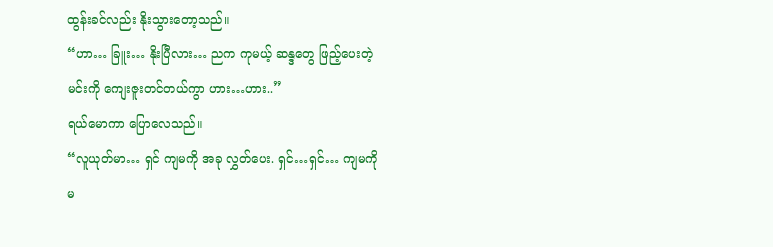ထွန်းခင်လည်း နိုးသွားတော့သည်။
“ဟာ… ခြူး… နိုးပြီလား… ညက ကုမယ့် ဆန္ဒတွေ ဖြည့်ပေးတဲ့ မင်းကို ကျေးဇူးတင်တယ်ကွာ ဟား…ဟား..”
ရယ်မောကာ ပြောလေသည်။
“လူယုတ်မာ… ရှင် ကျမကို အခု လွှတ်ပေး. ရှင်…ရှင်… ကျမကို မ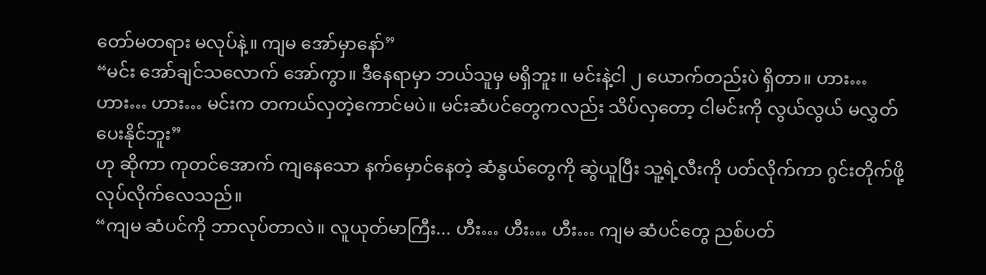တော်မတရား မလုပ်နဲ့။ ကျမ အော်မှာနော်”
“မင်း အော်ချင်သလောက် အော်ကွာ။ ဒီနေရာမှာ ဘယ်သူမှ မရှိဘူး။ မင်းနဲ့ငါ ၂ ယောက်တည်းပဲ ရှိတာ။ ဟား… ဟား… ဟား… မင်းက တကယ်လှတဲ့ကောင်မပဲ။ မင်းဆံပင်တွေကလည်း သိပ်လှတော့ ငါမင်းကို လွယ်လွယ် မလွှတ်ပေးနိုင်ဘူး”
ဟု ဆိုကာ ကုတင်အောက် ကျနေသော နက်မှောင်နေတဲ့ ဆံနွယ်တွေကို ဆွဲယူပြီး သူ့ရဲ့လီးကို ပတ်လိုက်ကာ ဂွင်းတိုက်ဖို့ လုပ်လိုက်လေသည်။
“ကျမ ဆံပင်ကို ဘာလုပ်တာလဲ။ လူယုတ်မာကြီး... ဟီး… ဟီး… ဟီး… ကျမ ဆံပင်တွေ ညစ်ပတ်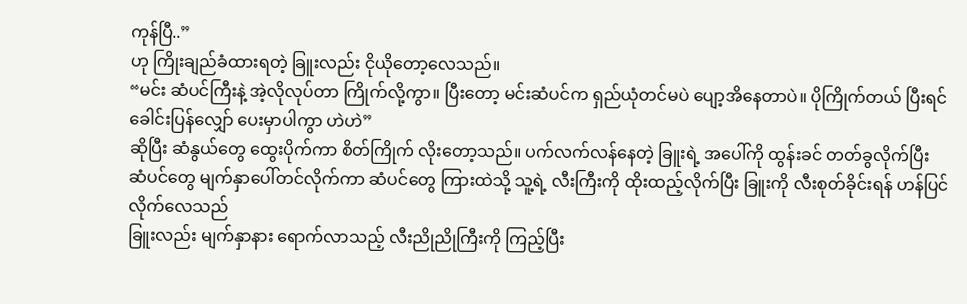ကုန်ပြီ..”
ဟု ကြိုးချည်ခံထားရတဲ့ ခြူးလည်း ငိုယိုတော့လေသည်။
“မင်း ဆံပင်ကြီးနဲ့ အဲ့လိုလုပ်တာ ကြိုက်လို့ကွာ။ ပြီးတော့ မင်းဆံပင်က ရှည်ယုံတင်မပဲ ပျော့အိနေတာပဲ။ ပိုကြိုက်တယ် ပြီးရင် ခေါင်းပြန်လျှော် ပေးမှာပါကွာ ဟဲဟဲ”
ဆိုပြီး ဆံနွယ်တွေ ထွေးပိုက်ကာ စိတ်ကြိုက် လိုးတော့သည်။ ပက်လက်လန်နေတဲ့ ခြူးရဲ့ အပေါ်ကို ထွန်းခင် တတ်ခွလိုက်ပြီး ဆံပင်တွေ မျက်နှာပေါ်တင်လိုက်ကာ ဆံပင်တွေ ကြားထဲသို့ သူ့ရဲ့ လီးကြီးကို ထိုးထည့်လိုက်ပြီး ခြူးကို လီးစုတ်ခိုင်းရန် ဟန်ပြင်လိုက်လေသည်
ခြူးလည်း မျက်နှာနား ရောက်လာသည့် လီးညိုညိုကြီးကို ကြည့်ပြီး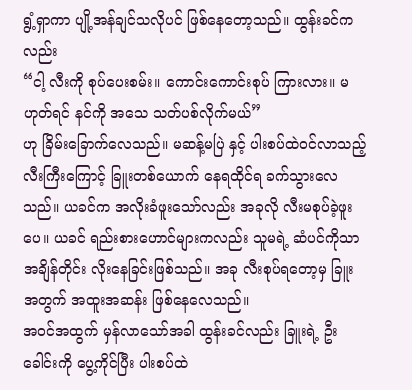ရွံ့ရှာကာ ပျို့အန်ချင်သလိုပင် ဖြစ်နေတော့သည်။ ထွန်းခင်ကလည်း
“ငါ့ လီးကို စုပ်ပေးစမ်း။ ကောင်းကောင်းစုပ် ကြားလား။ မဟုတ်ရင် နင်ကို အသေ သတ်ပစ်လိုက်မယ်”
ဟု ခြိမ်းခြောက်လေသည်။ မဆန့်မပြဲ နှင့် ပါးစပ်ထဲဝင်လာသည့် လီးကြီးကြောင့် ခြူးတစ်ယောက် နေရထိုင်ရ ခက်သွားလေသည်။ ယခင်က အလိုးခံဖူးသော်လည်း အခုလို လီးမစုပ်ခဲ့ဖူးပေ။ ယခင် ရည်းစားဟောင်များကလည်း သူမရဲ့ ဆံပင်ကိုသာ အချိန်တိုင်း လိုးနေခြင်းဖြစ်သည်။ အခု လီးစုပ်ရတော့မှ ခြူးအတွက် အထူးအဆန်း ဖြစ်နေလေသည်။
အဝင်အထွက် မှန်လာသော်အခါ ထွန်းခင်လည်း ခြူးရဲ့ ဦးခေါင်းကို ပွေ့ကိုင်ပြီး ပါးစပ်ထဲ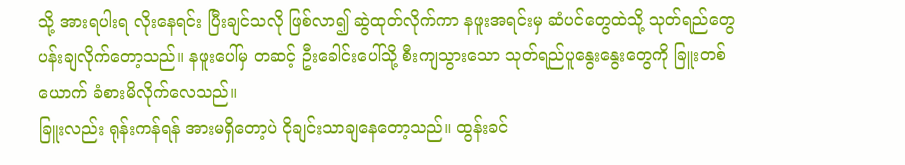သို့ အားရပါးရ လိုးနေရင်း ပြီးချင်သလို ဖြစ်လာ၍ ဆွဲထုတ်လိုက်ကာ နဖူးအရင်းမှ ဆံပင်တွေထဲသို့ သုတ်ရည်တွေ ပန်းချလိုက်တော့သည်။ နဖူးပေါ်မှ တဆင့် ဦးခေါင်းပေါ်သို့ စီးကျသွားသော သုတ်ရည်ပူနွေးနွေးတွေကို ခြူးတစ်ယောက် ခံစားမိလိုက်လေသည်။
ခြူးလည်း ရုန်းကန်ရန် အားမရှိတော့ပဲ ငိုချင်းသာချနေတော့သည်။ ထွန်းခင်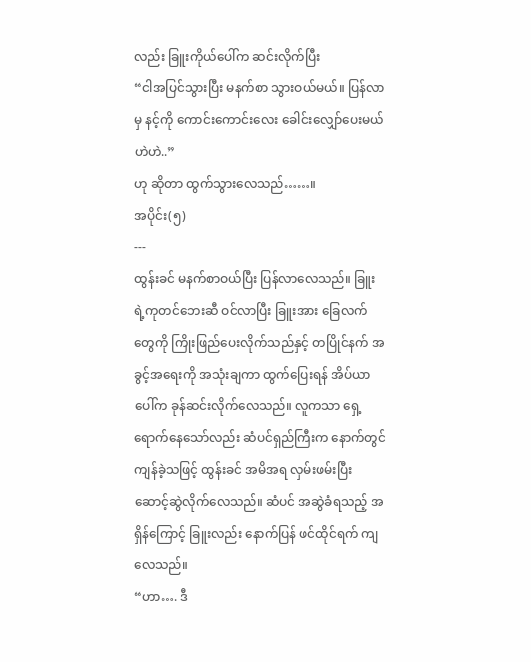လည်း ခြူးကိုယ်ပေါ်က ဆင်းလိုက်ပြီး
“ငါအပြင်သွားပြီး မနက်စာ သွားဝယ်မယ်။ ပြန်လာမှ နင့်ကို ကောင်းကောင်းလေး ခေါင်းလျှော်ပေးမယ် ဟဲဟဲ..”
ဟု ဆိုတာ ထွက်သွားလေသည်……။
အပိုင်း(၅)
---
ထွန်းခင် မနက်စာဝယ်ပြီး ပြန်လာလေသည်။ ခြူးရဲ့ကုတင်ဘေးဆီ ဝင်လာပြီး ခြူးအား ခြေလက်တွေကို ကြိုးဖြည်ပေးလိုက်သည်နှင့် တပြိုင်နက် အခွင့်အရေးကို အသုံးချကာ ထွက်ပြေးရန် အိပ်ယာပေါ်က ခုန်ဆင်းလိုက်လေသည်။ လူကသာ ရှေ့ရောက်နေသော်လည်း ဆံပင်ရှည်ကြီးက နောက်တွင် ကျန်ခဲ့သဖြင့် ထွန်းခင် အမိအရ လှမ်းဖမ်းပြီး ဆောင့်ဆွဲလိုက်လေသည်။ ဆံပင် အဆွဲခံရသည့် အရှိန်ကြောင့် ခြူးလည်း နောက်ပြန် ဖင်ထိုင်ရက် ကျလေသည်။
“ဟာ…. ဒီ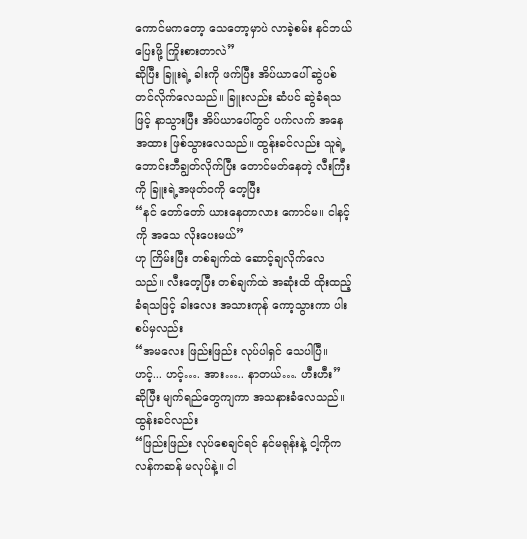ကောင်မကတော့ သေတော့မှာပဲ လာခဲ့စမ်း နင်ဘယ်ပြေးဖို့ ကြိုးစားတာလဲ”
ဆိုပြီး ခြူးရဲ့ ခါးကို ဖက်ပြီး အိပ်ယာပေါ် ဆွဲပစ်တင်လိုက်လေသည်။ ခြူးလည်း ဆံပင် ဆွဲခံရသဖြင့် နာသွားပြီး အိပ်ယာပေါ်တွင် ပက်လက် အနေအထား ဖြစ်သွားလေသည်။ ထွန်းခင်လည်း သူရဲ့ ဘောင်းဘီချွတ်လိုက်ပြီး တောင်မတ်နေတဲ့ လီးကြီးကို ခြူးရဲ့အဖုတ်ဝကို တေ့ပြီး
“နင် တော်တော် ယားနေတာလား ကောင်မ။ ငါနင့်ကို အသေ လိုးပေးမယ်”
ဟု ကြိမ်းပြီး တစ်ချက်ထဲ ဆောင့်ချလိုက်လေသည်။ လီးတေ့ပြီး တစ်ချက်ထဲ အဆုံးထိ ထိုးထည့်ခံရသဖြင့် ခါးလေး အသားကုန် ကော့သွားကာ ပါးစပ်မှလည်း
“အမလေး ဖြည်းဖြည်း လုပ်ပါရှင် သေပါပြီ။ ဟင့်... ဟင့်…. အား….. နာတယ်…. ဟီးဟီး”
ဆိုပြီး မျက်ရည်တွေကျကာ အသနားခံလေသည်။ ထွန်းခင်လည်း
“ဖြည်းဖြည်း လုပ်စေချင်ရင် နင်မရုန်းနဲ့ ငါ့ကိုကလန်ကဆန် မလုပ်နဲ့။ ငါ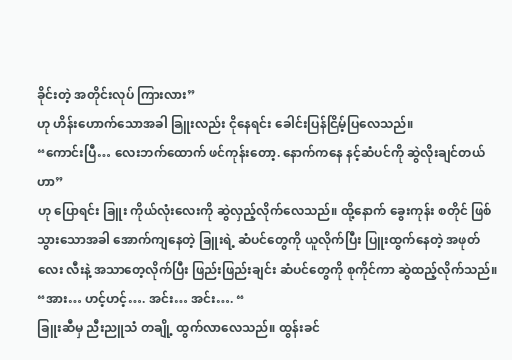ခိုင်းတဲ့ အတိုင်းလုပ် ကြားလား”
ဟု ဟိန်းဟောက်သောအခါ ခြူးလည်း ငိုနေရင်း ခေါင်းပြန်ငြိမ့်ပြလေသည်။
“ကောင်းပြီ… လေးဘက်ထောက် ဖင်ကုန်းတော့. နောက်ကနေ နင့်ဆံပင်ကို ဆွဲလိုးချင်တယ်ဟာ”
ဟု ပြောရင်း ခြူး ကိုယ်လုံးလေးကို ဆွဲလှည့်လိုက်လေသည်။ ထို့နောက် ခွေးကုန်း စတိုင် ဖြစ်သွားသောအခါ အောက်ကျနေတဲ့ ခြူးရဲ့ ဆံပင်တွေကို ယူလိုက်ပြီး ပြူးထွက်နေတဲ့ အဖုတ်လေး လီးနဲ့ အသာတေ့လိုက်ပြီး ဖြည်းဖြည်းချင်း ဆံပင်တွေကို စုကိုင်ကာ ဆွဲထည့်လိုက်သည်။
“အား… ဟင့်ဟင့်…. အင်း… အင်း…. “
ခြူးဆီမှ ညီးညူသံ တချို့ ထွက်လာလေသည်။ ထွန်းခင်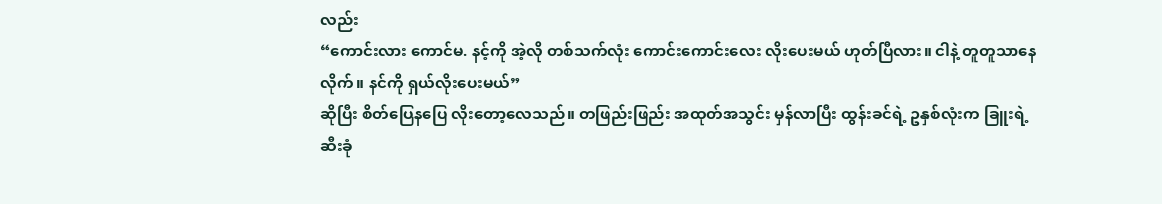လည်း
“ကောင်းလား ကောင်မ. နင့်ကို အဲ့လို တစ်သက်လုံး ကောင်းကောင်းလေး လိုးပေးမယ် ဟုတ်ပြီလား။ ငါနဲ့ တူတူသာနေလိုက်။ နင်ကို ရှယ်လိုးပေးမယ်”
ဆိုပြီး စိတ်ပြေနပြေ လိုးတော့လေသည်။ တဖြည်းဖြည်း အထုတ်အသွင်း မှန်လာပြီး ထွန်းခင်ရဲ့ ဥနှစ်လုံးက ခြူးရဲ့ ဆီးခုံ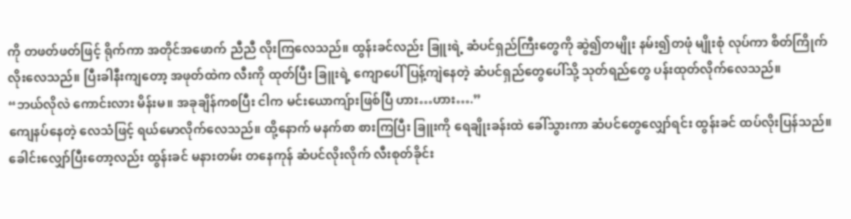ကို တဖတ်ဖတ်ဖြင့် ရိုက်ကာ အတိုင်အဖောက် ညီညီ လိုးကြလေသည်။ ထွန်းခင်လည်း ခြူးရဲ့ ဆံပင်ရှည်ကြီးတွေကို ဆွဲ၍တမျိုး နမ်း၍တဖုံ မျိုးစုံ လုပ်ကာ စိတ်ကြိုက်လိုးလေသည်။ ပြီးခါနီးကျတော့ အဖုတ်ထဲက လီးကို ထုတ်ပြီး ခြူးရဲ့ ကျောပေါ် ပြန့်ကျဲနေတဲ့ ဆံပင်ရှည်တွေပေါ်သို့ သုတ်ရည်တွေ ပန်းထုတ်လိုက်လေသည်။
“ဘယ်လိုလဲ ကောင်းလား မိန်းမ။ အခုချိန်ကစပြီး ငါက မင်းယောကျ်ားဖြစ်ပြီ ဟား…ဟား….”
ကျေနပ်နေတဲ့ လေသံဖြင့် ရယ်မောလိုက်လေသည်။ ထို့နောက် မနက်စာ စားကြပြီး ခြူးကို ရေချိုးခန်းထဲ ခေါ်သွားကာ ဆံပင်တွေလျှော်ရင်း ထွန်းခင် ထပ်လိုးပြန်သည်။
ခေါင်းလျှော်ပြီးတော့လည်း ထွန်းခင် မနားတမ်း တနေကုန် ဆံပင်လိုးလိုက် လီးစုတ်ခိုင်း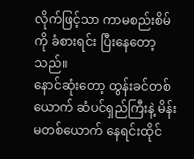လိုက်ဖြင့်သာ ကာမစည်းစိမ်ကို ခံစားရင်း ပြီးနေတော့သည်။
နောင်ဆုံးတော့ ထွန်းခင်တစ်ယောက် ဆံပင်ရှည်ကြီးနဲ့ မိန်းမတစ်ယောက် နေရင်းထိုင်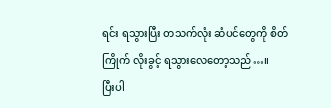ရင်း ရသွားပြီး တသက်လုံး ဆံပင်တွေကို စိတ်ကြိုက် လိုးခွင့် ရသွားလေတော့သည်…။
ပြီးပါ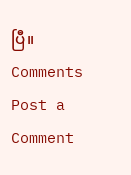ပြီ။
Comments
Post a Comment